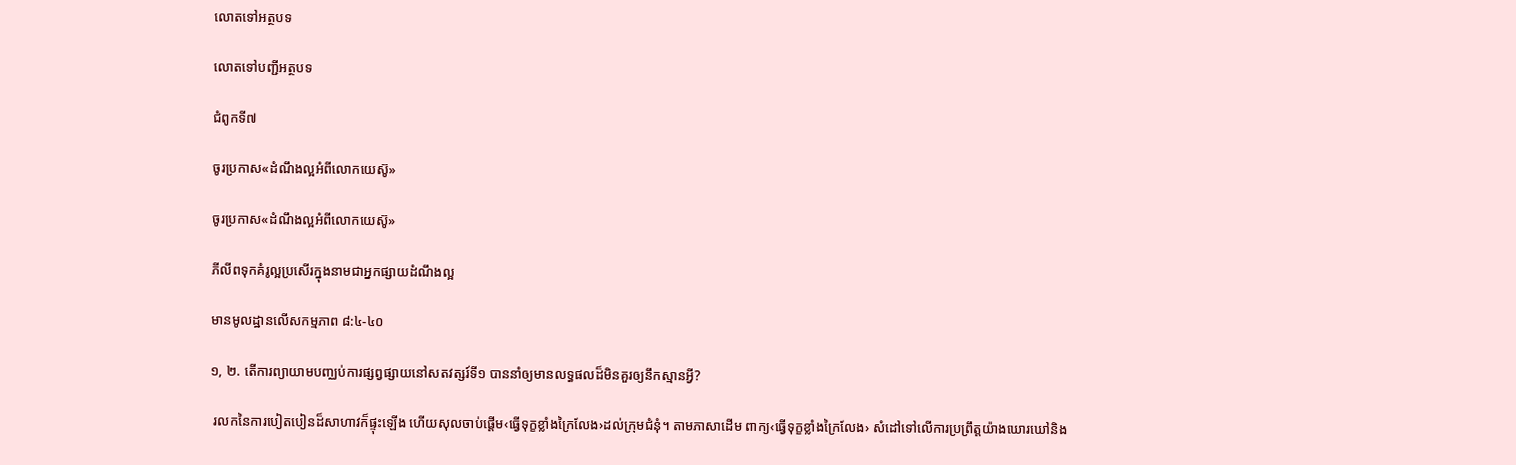លោតទៅអត្ថបទ

លោតទៅបញ្ជីអត្ថបទ

ជំពូកទី៧

ចូរប្រកាស«ដំណឹងល្អអំពីលោកយេស៊ូ»

ចូរប្រកាស«ដំណឹងល្អអំពីលោកយេស៊ូ»

ភីលីពទុកគំរូល្អប្រសើរក្នុងនាមជាអ្នកផ្សាយដំណឹងល្អ

មានមូលដ្ឋានលើសកម្មភាព ៨:៤-៤០

១, ២. តើការព្យាយាមបញ្ឈប់ការផ្សព្វផ្សាយនៅសតវត្សរ៍ទី១ បាននាំឲ្យមានលទ្ធផលដ៏មិនគួរឲ្យនឹកស្មានអ្វី?

 រលកនៃការបៀតបៀនដ៏សាហាវក៏ផ្ទុះឡើង ហើយសុលចាប់ផ្ដើម‹ធ្វើទុក្ខខ្លាំងក្រៃលែង›ដល់ក្រុមជំនុំ។ តាមភាសាដើម ពាក្យ‹ធ្វើទុក្ខខ្លាំងក្រៃលែង› សំដៅទៅលើការប្រព្រឹត្តយ៉ាងឃោរឃៅនិង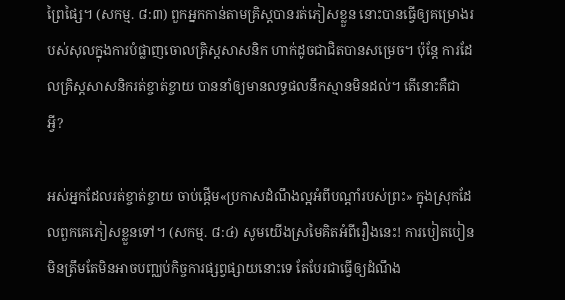ព្រៃផ្សៃ។ (សកម្ម. ៨:៣) ពួកអ្នកកាន់តាមគ្រិស្តបានរត់ភៀសខ្លួន នោះបានធ្វើឲ្យគម្រោងរបស់សុលក្នុងការបំផ្លាញចោលគ្រិស្តសាសនិក ហាក់ដូចជាជិតបានសម្រេច។ ប៉ុន្តែ ការដែលគ្រិស្តសាសនិករត់ខ្ចាត់ខ្ចាយ បាននាំឲ្យមានលទ្ធផលនឹកស្មានមិនដល់។ តើនោះគឺជាអ្វី?

អស់អ្នកដែលរត់ខ្ចាត់ខ្ចាយ ចាប់ផ្ដើម«ប្រកាសដំណឹងល្អអំពីបណ្ដាំរបស់ព្រះ» ក្នុងស្រុកដែលពួកគេភៀសខ្លួនទៅ។ (សកម្ម. ៨:៤) សូមយើងស្រមៃគិតអំពីរឿងនេះ! ការបៀតបៀនមិនត្រឹមតែមិនអាចបញ្ឈប់កិច្ចការផ្សព្វផ្សាយនោះទេ តែបែរជាធ្វើឲ្យដំណឹង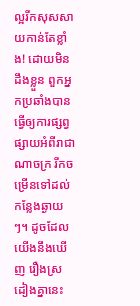ល្អរីកសុសសាយកាន់តែខ្លាំង! ដោយមិនដឹងខ្លួន ពួកអ្នកប្រឆាំងបានធ្វើឲ្យការផ្សព្វផ្សាយអំពីរាជាណាចក្រ រីកចម្រើនទៅដល់កន្លែងឆ្ងាយៗ។ ដូចដែលយើងនឹងឃើញ រឿងស្រដៀងគ្នានេះ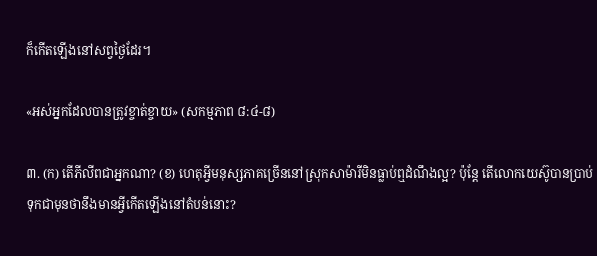ក៏កើតឡើងនៅសព្វថ្ងៃដែរ។

«អស់អ្នកដែលបានត្រូវខ្ចាត់ខ្ចាយ» (សកម្មភាព ៨:៤-៨)

៣. (ក) តើភីលីពជាអ្នកណា? (ខ) ហេតុអ្វីមនុស្សភាគច្រើននៅស្រុកសាម៉ារីមិនធ្លាប់ឮដំណឹងល្អ? ប៉ុន្តែ តើលោកយេស៊ូបានប្រាប់ទុកជាមុនថានឹងមានអ្វីកើតឡើងនៅតំបន់នោះ?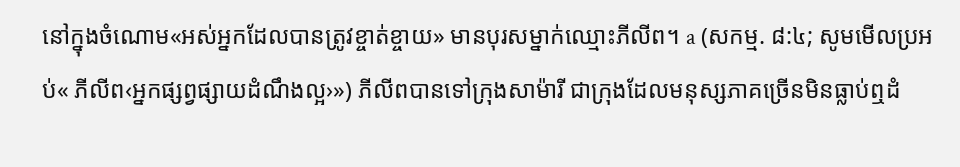នៅក្នុងចំណោម«អស់អ្នកដែលបានត្រូវខ្ចាត់ខ្ចាយ» មានបុរសម្នាក់ឈ្មោះភីលីព។ a (សកម្ម. ៨:៤; សូមមើលប្រអប់« ភីលីព‹អ្នកផ្សព្វផ្សាយដំណឹងល្អ›») ភីលីពបានទៅក្រុងសាម៉ារី ជាក្រុងដែលមនុស្សភាគច្រើនមិនធ្លាប់ឮដំ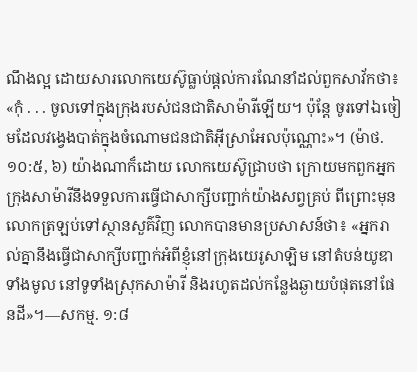ណឹងល្អ ដោយសារលោកយេស៊ូធ្លាប់ផ្ដល់ការណែនាំដល់ពួកសាវ័កថា៖ «កុំ . . . ចូលទៅក្នុងក្រុងរបស់ជនជាតិសាម៉ារីឡើយ។ ប៉ុន្តែ ចូរទៅឯចៀមដែលវង្វេងបាត់ក្នុងចំណោមជនជាតិអ៊ីស្រាអែលប៉ុណ្ណោះ»។ (ម៉ាថ. ១០:៥, ៦) យ៉ាងណាក៏ដោយ លោកយេស៊ូជ្រាបថា ក្រោយមកពួកអ្នកក្រុងសាម៉ារីនឹងទទួលការធ្វើជាសាក្សីបញ្ជាក់យ៉ាងសព្វគ្រប់ ពីព្រោះមុនលោកត្រឡប់ទៅស្ថានសួគ៌វិញ លោកបានមានប្រសាសន៍ថា៖ «អ្នករាល់គ្នានឹងធ្វើជាសាក្សីបញ្ជាក់អំពីខ្ញុំនៅក្រុងយេរូសាឡិម នៅតំបន់យូឌាទាំងមូល នៅទូទាំងស្រុកសាម៉ារី និងរហូតដល់កន្លែងឆ្ងាយបំផុតនៅផែនដី»។—សកម្ម. ១:៨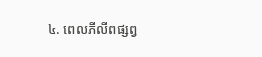៤. ពេលភីលីពផ្សព្វ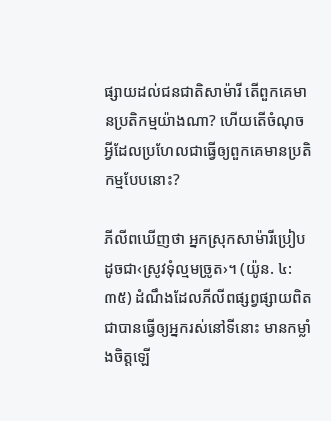ផ្សាយដល់ជនជាតិសាម៉ារី តើពួកគេមានប្រតិកម្មយ៉ាងណា? ហើយតើចំណុចអ្វីដែលប្រហែលជាធ្វើឲ្យពួកគេមានប្រតិកម្មបែបនោះ?

ភីលីពឃើញថា អ្នកស្រុកសាម៉ារីប្រៀបដូចជា‹ស្រូវទុំល្មមច្រូត›។ (យ៉ូន. ៤:៣៥) ដំណឹងដែលភីលីពផ្សព្វផ្សាយពិតជាបានធ្វើឲ្យអ្នករស់នៅទីនោះ មានកម្លាំងចិត្តឡើ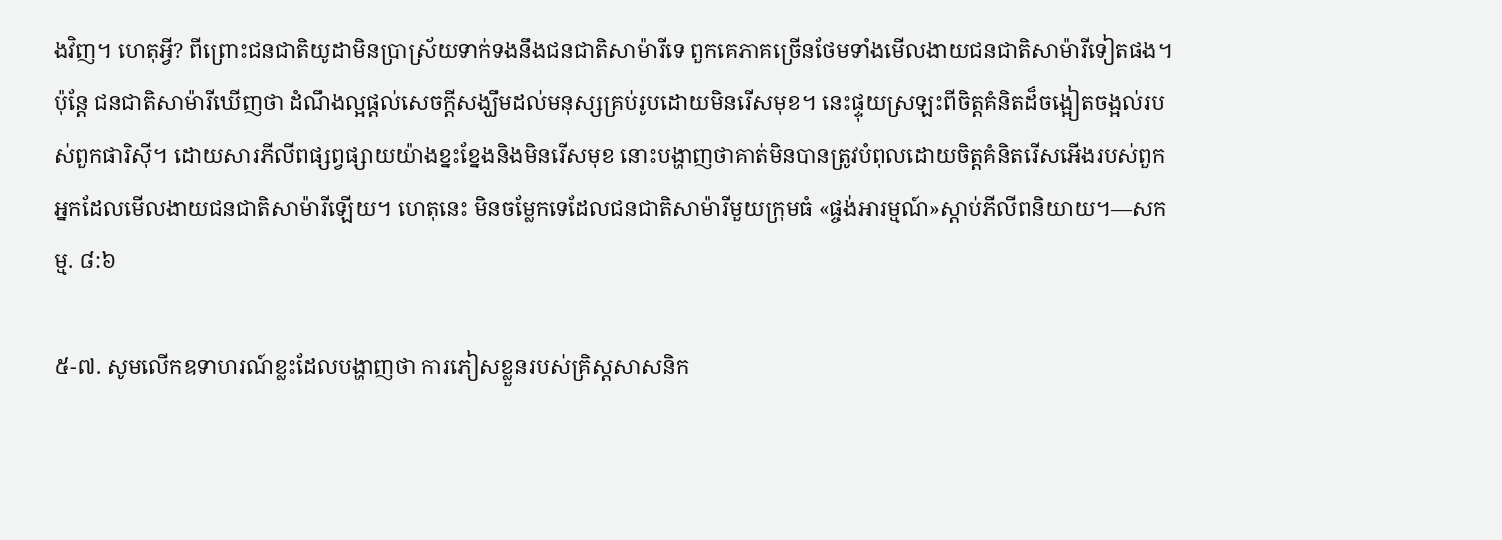ងវិញ។ ហេតុអ្វី? ពីព្រោះជនជាតិយូដាមិនប្រាស្រ័យទាក់ទងនឹងជនជាតិសាម៉ារីទេ ពួកគេភាគច្រើនថែមទាំងមើលងាយជនជាតិសាម៉ារីទៀតផង។ ប៉ុន្តែ ជនជាតិសាម៉ារីឃើញថា ដំណឹងល្អផ្ដល់សេចក្ដីសង្ឃឹមដល់មនុស្សគ្រប់រូបដោយមិនរើសមុខ។ នេះផ្ទុយស្រឡះពីចិត្តគំនិតដ៏ចង្អៀតចង្អល់របស់ពួកផារិស៊ី។ ដោយសារភីលីពផ្សព្វផ្សាយយ៉ាងខ្នះខ្នែងនិងមិនរើសមុខ នោះបង្ហាញថាគាត់មិនបានត្រូវបំពុលដោយចិត្តគំនិតរើសអើងរបស់ពួកអ្នកដែលមើលងាយជនជាតិសាម៉ារីឡើយ។ ហេតុនេះ មិនចម្លែកទេដែលជនជាតិសាម៉ារីមួយក្រុមធំ «ផ្ចង់អារម្មណ៍»ស្ដាប់ភីលីពនិយាយ។—សកម្ម. ៨:៦

៥-៧. សូមលើកឧទាហរណ៍ខ្លះដែលបង្ហាញថា ការភៀសខ្លួនរបស់គ្រិស្តសាសនិក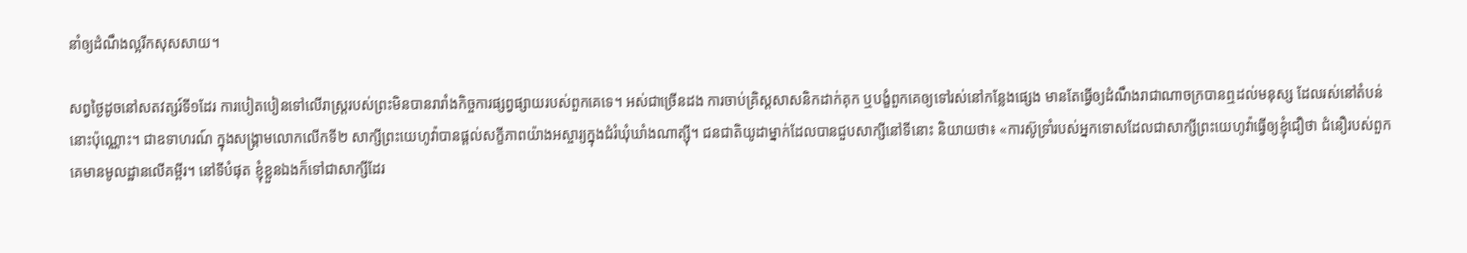នាំឲ្យដំណឹងល្អរីកសុសសាយ។

សព្វថ្ងៃដូចនៅសតវត្សរ៍ទី១ដែរ ការបៀតបៀនទៅលើរាស្ត្ររបស់ព្រះមិនបានរារាំងកិច្ចការផ្សព្វផ្សាយរបស់ពួកគេទេ។ អស់ជាច្រើនដង ការចាប់គ្រិស្តសាសនិកដាក់គុក ឬបង្ខំពួកគេឲ្យទៅរស់នៅកន្លែងផ្សេង មានតែធ្វើឲ្យដំណឹងរាជាណាចក្របានឮដល់មនុស្ស ដែលរស់នៅតំបន់នោះប៉ុណ្ណោះ។ ជាឧទាហរណ៍ ក្នុងសង្គ្រាមលោកលើកទី២ សាក្សីព្រះយេហូវ៉ាបានផ្ដល់សក្ខីភាពយ៉ាងអស្ចារ្យក្នុងជំរំឃុំឃាំងណាត្ស៊ី។ ជនជាតិយូដាម្នាក់ដែលបានជួបសាក្សីនៅទីនោះ និយាយថា៖ «ការស៊ូទ្រាំរបស់អ្នកទោសដែលជាសាក្សីព្រះយេហូវ៉ាធ្វើឲ្យខ្ញុំជឿថា ជំនឿរបស់ពួកគេមានមូលដ្ឋានលើគម្ពីរ។ នៅទីបំផុត ខ្ញុំខ្លួនឯងក៏ទៅជាសាក្សីដែរ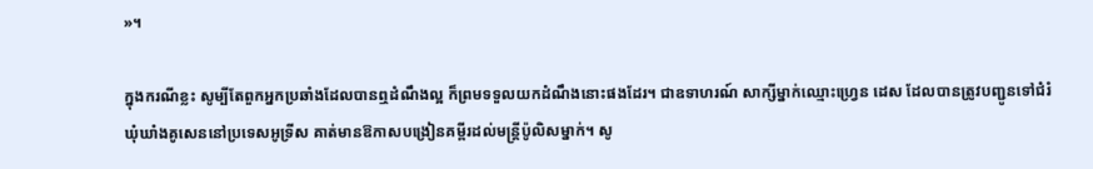»។

ក្នុងករណីខ្លះ សូម្បីតែពួកអ្នកប្រឆាំងដែលបានឮដំណឹងល្អ ក៏ព្រមទទួលយកដំណឹងនោះផងដែរ។ ជាឧទាហរណ៍ សាក្សីម្នាក់ឈ្មោះហ្វ្រេន ដេស ដែលបានត្រូវបញ្ជូនទៅជំរំឃុំឃាំងគូសេននៅប្រទេសអូទ្រីស គាត់មានឱកាសបង្រៀនគម្ពីរដល់មន្ត្រីប៉ូលិសម្នាក់។ សូ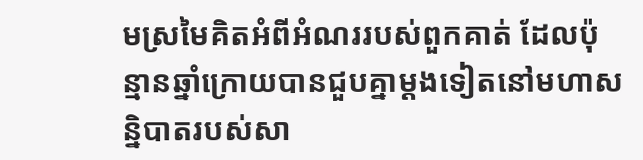មស្រមៃគិតអំពីអំណររបស់ពួកគាត់ ដែលប៉ុន្មានឆ្នាំក្រោយបានជួបគ្នាម្ដងទៀតនៅមហាសន្និបាតរបស់សា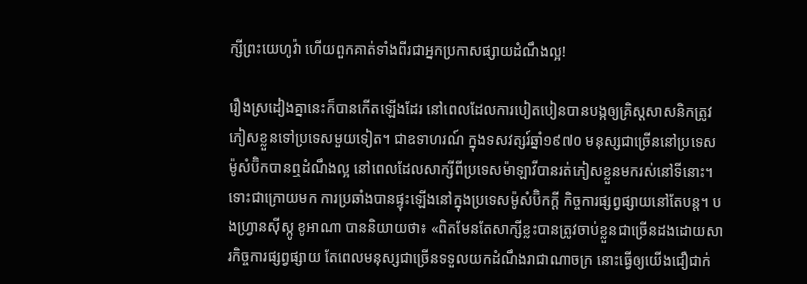ក្សីព្រះយេហូវ៉ា ហើយពួកគាត់ទាំងពីរជាអ្នកប្រកាសផ្សាយដំណឹងល្អ!

រឿងស្រដៀងគ្នានេះក៏បានកើតឡើងដែរ នៅពេលដែលការបៀតបៀនបានបង្កឲ្យគ្រិស្តសាសនិកត្រូវភៀសខ្លួនទៅប្រទេសមួយទៀត។ ជាឧទាហរណ៍ ក្នុងទសវត្សរ៍ឆ្នាំ១៩៧០ មនុស្សជាច្រើននៅប្រទេសម៉ូសំប៊ិកបានឮដំណឹងល្អ នៅពេលដែលសាក្សីពីប្រទេសម៉ាឡាវីបានរត់ភៀសខ្លួនមករស់នៅទីនោះ។ ទោះជាក្រោយមក ការប្រឆាំងបានផ្ទុះឡើងនៅក្នុងប្រទេសម៉ូសំប៊ិកក្ដី កិច្ចការផ្សព្វផ្សាយនៅតែបន្ត។ បងហ្វ្រានស៊ីស្កូ ខូអាណា បាននិយាយថា៖ «ពិតមែនតែសាក្សីខ្លះបានត្រូវចាប់ខ្លួនជាច្រើនដងដោយសារកិច្ចការផ្សព្វផ្សាយ តែពេលមនុស្សជាច្រើនទទួលយកដំណឹងរាជាណាចក្រ នោះធ្វើឲ្យយើងជឿជាក់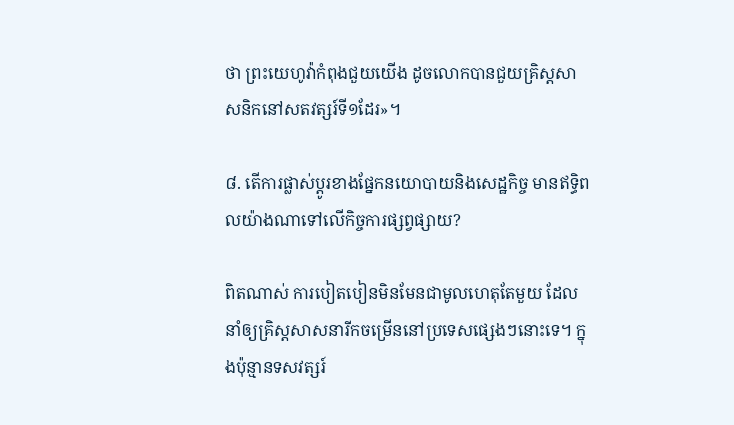ថា ព្រះយេហូវ៉ាកំពុងជួយយើង ដូចលោកបានជួយគ្រិស្តសាសនិកនៅសតវត្សរ៍ទី១ដែរ»។

៨. តើការផ្លាស់ប្ដូរខាងផ្នែកនយោបាយនិងសេដ្ឋកិច្ច មានឥទ្ធិពលយ៉ាងណាទៅលើកិច្ចការផ្សព្វផ្សាយ?

ពិតណាស់ ការបៀតបៀនមិនមែនជាមូលហេតុតែមួយ ដែលនាំឲ្យគ្រិស្តសាសនារីកចម្រើននៅប្រទេសផ្សេងៗនោះទេ។ ក្នុងប៉ុន្មានទសវត្សរ៍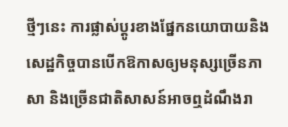ថ្មីៗនេះ ការផ្លាស់ប្ដូរខាងផ្នែកនយោបាយនិងសេដ្ឋកិច្ចបានបើកឱកាសឲ្យមនុស្សច្រើនភាសា និងច្រើនជាតិសាសន៍អាចឮដំណឹងរា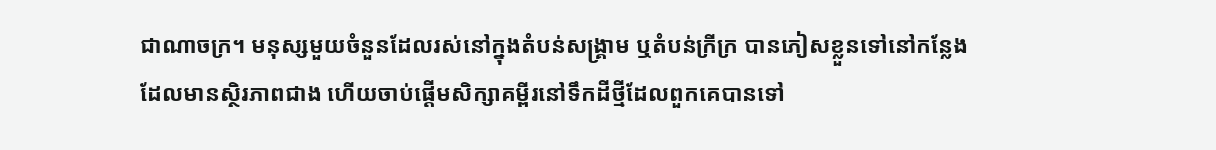ជាណាចក្រ។ មនុស្សមួយចំនួនដែលរស់នៅក្នុងតំបន់សង្គ្រាម ឬតំបន់ក្រីក្រ បានភៀសខ្លួនទៅនៅកន្លែងដែលមានស្ថិរភាពជាង ហើយចាប់ផ្ដើមសិក្សាគម្ពីរនៅទឹកដីថ្មីដែលពួកគេបានទៅ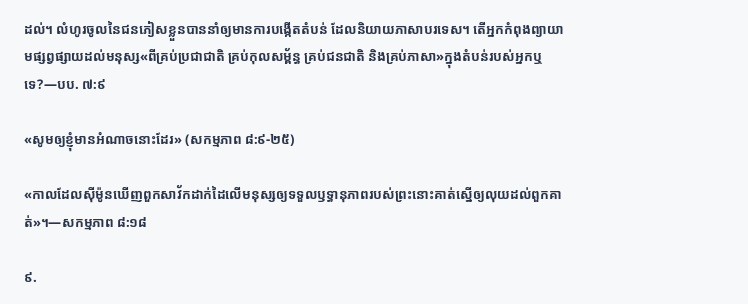ដល់។ លំហូរចូលនៃជនភៀសខ្លួនបាននាំឲ្យមានការបង្កើតតំបន់ ដែលនិយាយភាសាបរទេស។ តើអ្នកកំពុងព្យាយាមផ្សព្វផ្សាយដល់មនុស្ស«ពីគ្រប់ប្រជាជាតិ គ្រប់កុលសម្ព័ន្ធ គ្រប់ជនជាតិ និងគ្រប់ភាសា»ក្នុងតំបន់របស់អ្នកឬទេ?—បប. ៧:៩

«សូមឲ្យខ្ញុំមានអំណាចនោះដែរ» (សកម្មភាព ៨:៩-២៥)

«កាលដែលស៊ីម៉ូនឃើញពួកសាវ័កដាក់ដៃលើមនុស្សឲ្យទទួលឫទ្ធានុភាពរបស់ព្រះនោះគាត់ស្នើឲ្យលុយដល់ពួកគាត់»។—សកម្មភាព ៨:១៨

៩.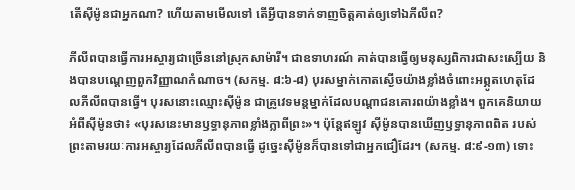តើស៊ីម៉ូនជាអ្នកណា? ហើយតាមមើលទៅ តើអ្វីបានទាក់ទាញចិត្តគាត់ឲ្យទៅឯភីលីព?

ភីលីពបានធ្វើការអស្ចារ្យជាច្រើននៅស្រុកសាម៉ារី។ ជាឧទាហរណ៍ គាត់បានធ្វើឲ្យមនុស្សពិការជាសះស្បើយ និងបានបណ្ដេញពួកវិញ្ញាណកំណាច។ (សកម្ម. ៨:៦-៨) បុរសម្នាក់កោតស្ងើចយ៉ាងខ្លាំងចំពោះអព្ភូតហេតុដែលភីលីពបានធ្វើ។ បុរសនោះឈ្មោះស៊ីម៉ូន ជាគ្រូវេទមន្តម្នាក់ដែលបណ្ដាជនគោរពយ៉ាងខ្លាំង។ ពួកគេនិយាយអំពីស៊ីម៉ូនថា៖ «បុរសនេះមានឫទ្ធានុភាពខ្លាំងក្លាពីព្រះ»។ ប៉ុន្តែឥឡូវ ស៊ីម៉ូនបានឃើញឫទ្ធានុភាពពិត របស់ព្រះតាមរយៈការអស្ចារ្យដែលភីលីពបានធ្វើ ដូច្នេះស៊ីម៉ូនក៏បានទៅជាអ្នកជឿដែរ។ (សកម្ម. ៨:៩-១៣) ទោះ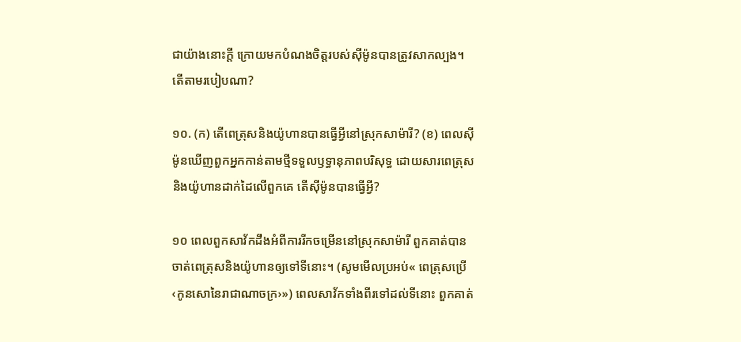ជាយ៉ាងនោះក្ដី ក្រោយមកបំណងចិត្តរបស់ស៊ីម៉ូនបានត្រូវសាកល្បង។ តើតាមរបៀបណា?

១០. (ក) តើពេត្រុសនិងយ៉ូហានបានធ្វើអ្វីនៅស្រុកសាម៉ារី? (ខ) ពេលស៊ីម៉ូនឃើញពួកអ្នកកាន់តាមថ្មីទទួលឫទ្ធានុភាពបរិសុទ្ធ ដោយសារពេត្រុសនិងយ៉ូហានដាក់ដៃលើពួកគេ តើស៊ីម៉ូនបានធ្វើអ្វី?

១០ ពេលពួកសាវ័កដឹងអំពីការរីកចម្រើននៅស្រុកសាម៉ារី ពួកគាត់បានចាត់ពេត្រុសនិងយ៉ូហានឲ្យទៅទីនោះ។ (សូមមើលប្រអប់« ពេត្រុសប្រើ‹កូនសោនៃរាជាណាចក្រ›») ពេលសាវ័កទាំងពីរទៅដល់ទីនោះ ពួកគាត់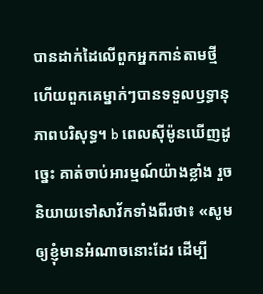បានដាក់ដៃលើពួកអ្នកកាន់តាមថ្មី ហើយពួកគេម្នាក់ៗបានទទួលឫទ្ធានុភាពបរិសុទ្ធ។ b ពេលស៊ីម៉ូនឃើញដូច្នេះ គាត់ចាប់អារម្មណ៍យ៉ាងខ្លាំង រួចនិយាយទៅសាវ័កទាំងពីរថា៖ «សូមឲ្យខ្ញុំមានអំណាចនោះដែរ ដើម្បី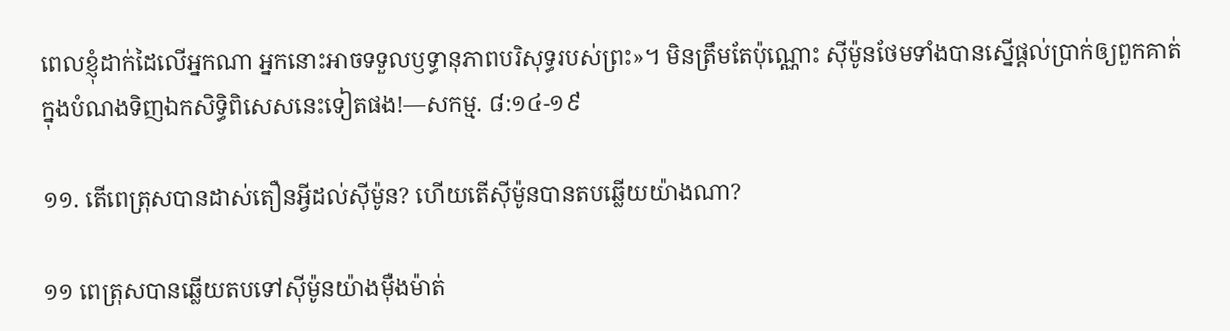ពេលខ្ញុំដាក់ដៃលើអ្នកណា អ្នកនោះអាចទទួលឫទ្ធានុភាពបរិសុទ្ធរបស់ព្រះ»។ មិនត្រឹមតែប៉ុណ្ណោះ ស៊ីម៉ូនថែមទាំងបានស្នើផ្ដល់ប្រាក់ឲ្យពួកគាត់ ក្នុងបំណងទិញឯកសិទ្ធិពិសេសនេះទៀតផង!—សកម្ម. ៨:១៤-១៩

១១. តើពេត្រុសបានដាស់តឿនអ្វីដល់ស៊ីម៉ូន? ហើយតើស៊ីម៉ូនបានតបឆ្លើយយ៉ាងណា?

១១ ពេត្រុសបានឆ្លើយតបទៅស៊ីម៉ូនយ៉ាងម៉ឺងម៉ាត់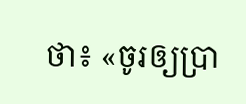ថា៖ «ចូរឲ្យប្រា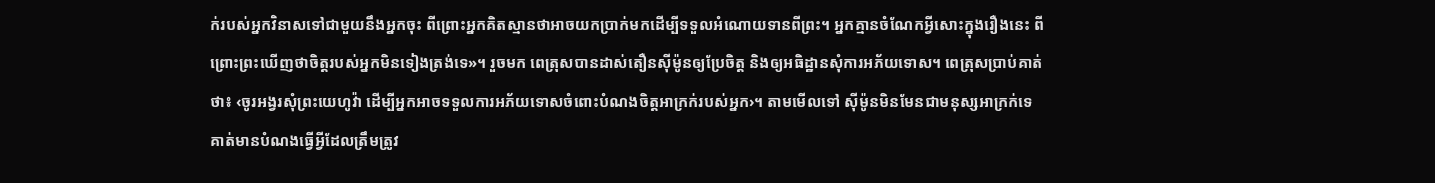ក់របស់អ្នកវិនាសទៅជាមួយនឹងអ្នកចុះ ពីព្រោះអ្នកគិតស្មានថាអាចយកប្រាក់មកដើម្បីទទួលអំណោយទានពីព្រះ។ អ្នកគ្មានចំណែកអ្វីសោះក្នុងរឿងនេះ ពីព្រោះព្រះឃើញថាចិត្តរបស់អ្នកមិនទៀងត្រង់ទេ»។ រួចមក ពេត្រុសបានដាស់តឿនស៊ីម៉ូនឲ្យប្រែចិត្ត និងឲ្យអធិដ្ឋានសុំការអភ័យទោស។ ពេត្រុសប្រាប់គាត់ថា៖ ‹ចូរអង្វរសុំព្រះយេហូវ៉ា ដើម្បីអ្នកអាចទទួលការអភ័យទោសចំពោះបំណងចិត្តអាក្រក់របស់អ្នក›។ តាមមើលទៅ ស៊ីម៉ូនមិនមែនជាមនុស្សអាក្រក់ទេ គាត់មានបំណងធ្វើអ្វីដែលត្រឹមត្រូវ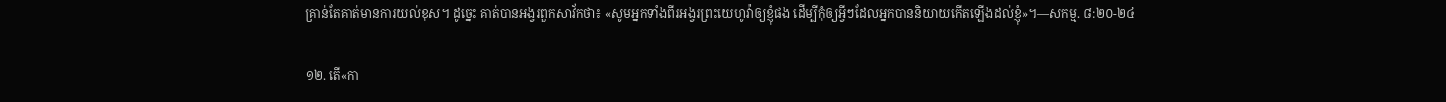គ្រាន់តែគាត់មានការយល់ខុស។ ដូច្នេះ គាត់បានអង្វរពួកសាវ័កថា៖ «សូមអ្នកទាំងពីរអង្វរព្រះយេហូវ៉ាឲ្យខ្ញុំផង ដើម្បីកុំឲ្យអ្វីៗដែលអ្នកបាននិយាយកើតឡើងដល់ខ្ញុំ»។—សកម្ម. ៨:២០-២៤

១២. តើ«កា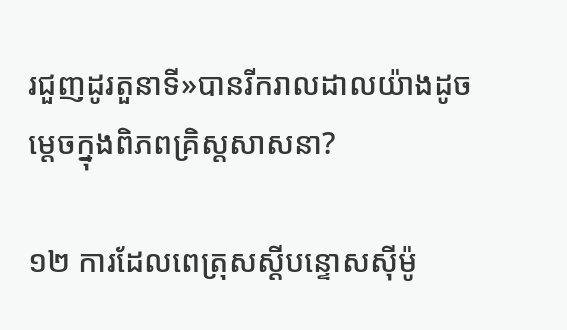រជួញដូរតួនាទី»បានរីករាលដាលយ៉ាងដូចម្ដេចក្នុងពិភពគ្រិស្តសាសនា?

១២ ការដែលពេត្រុសស្ដីបន្ទោសស៊ីម៉ូ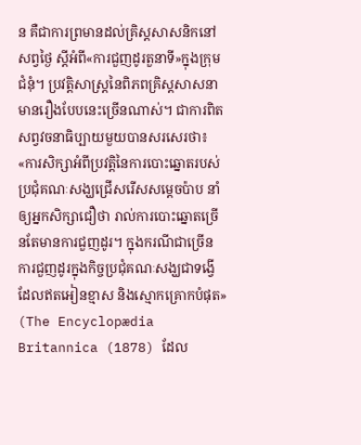ន គឺជាការព្រមានដល់គ្រិស្តសាសនិកនៅសព្វថ្ងៃ ស្ដីអំពី«ការជួញដូរតួនាទី»ក្នុងក្រុមជំនុំ។ ប្រវត្តិសាស្ត្រនៃពិភពគ្រិស្តសាសនាមានរឿងបែបនេះច្រើនណាស់។ ជាការពិត សព្វវចនាធិប្បាយមួយបានសរសេរថា៖ «ការសិក្សាអំពីប្រវត្តិនៃការបោះឆ្នោតរបស់ប្រជុំគណៈសង្ឃជ្រើសរើសសម្ដេចប៉ាប នាំឲ្យអ្នកសិក្សាជឿថា រាល់ការបោះឆ្នោតច្រើនតែមានការជួញដូរ។ ក្នុងករណីជាច្រើន ការជួញដូរក្នុងកិច្ចប្រជុំគណៈសង្ឃជាទង្វើដែលឥតអៀនខ្មាស និងស្មោកគ្រោកបំផុត» (The Encyclopædia Britannica (1878) ដែល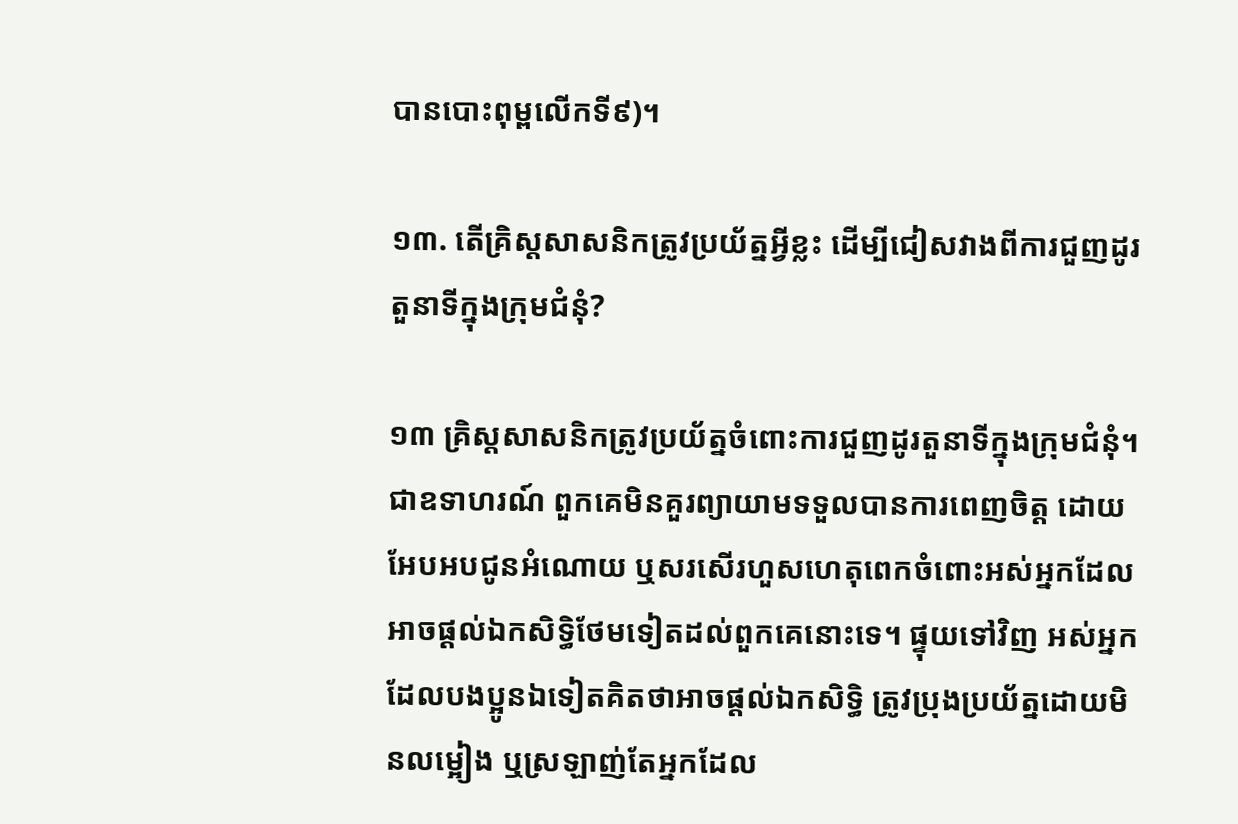បានបោះពុម្ពលើកទី៩)។

១៣. តើគ្រិស្តសាសនិកត្រូវប្រយ័ត្នអ្វីខ្លះ ដើម្បីជៀសវាងពីការជួញដូរតួនាទីក្នុងក្រុមជំនុំ?

១៣ គ្រិស្តសាសនិកត្រូវប្រយ័ត្នចំពោះការជួញដូរតួនាទីក្នុងក្រុមជំនុំ។ ជាឧទាហរណ៍ ពួកគេមិនគួរព្យាយាមទទួលបានការពេញចិត្ត ដោយអែបអបជូនអំណោយ ឬសរសើរហួសហេតុពេកចំពោះអស់អ្នកដែលអាចផ្ដល់ឯកសិទ្ធិថែមទៀតដល់ពួកគេនោះទេ។ ផ្ទុយទៅវិញ អស់អ្នកដែលបងប្អូនឯទៀតគិតថាអាចផ្ដល់ឯកសិទ្ធិ ត្រូវប្រុងប្រយ័ត្នដោយមិនលម្អៀង ឬស្រឡាញ់តែអ្នកដែល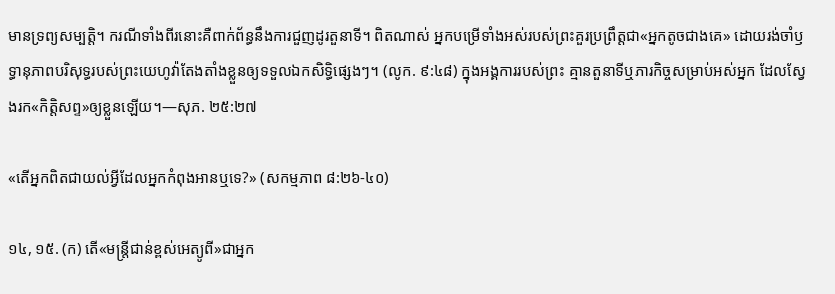មានទ្រព្យសម្បត្តិ។ ករណីទាំងពីរនោះគឺពាក់ព័ន្ធនឹងការជួញដូរតួនាទី។ ពិតណាស់ អ្នកបម្រើទាំងអស់របស់ព្រះគួរប្រព្រឹត្តជា«អ្នកតូចជាងគេ» ដោយរង់ចាំឫទ្ធានុភាពបរិសុទ្ធរបស់ព្រះយេហូវ៉ាតែងតាំងខ្លួនឲ្យទទួលឯកសិទ្ធិផ្សេងៗ។ (លូក. ៩:៤៨) ក្នុងអង្គការរបស់ព្រះ គ្មានតួនាទីឬភារកិច្ចសម្រាប់អស់អ្នក ដែលស្វែងរក«កិត្តិសព្ទ»ឲ្យខ្លួនឡើយ។—សុភ. ២៥:២៧

«តើអ្នកពិតជាយល់អ្វីដែលអ្នកកំពុងអានឬទេ?» (សកម្មភាព ៨:២៦-៤០)

១៤, ១៥. (ក) តើ«មន្ត្រីជាន់ខ្ពស់អេត្យូពី»ជាអ្នក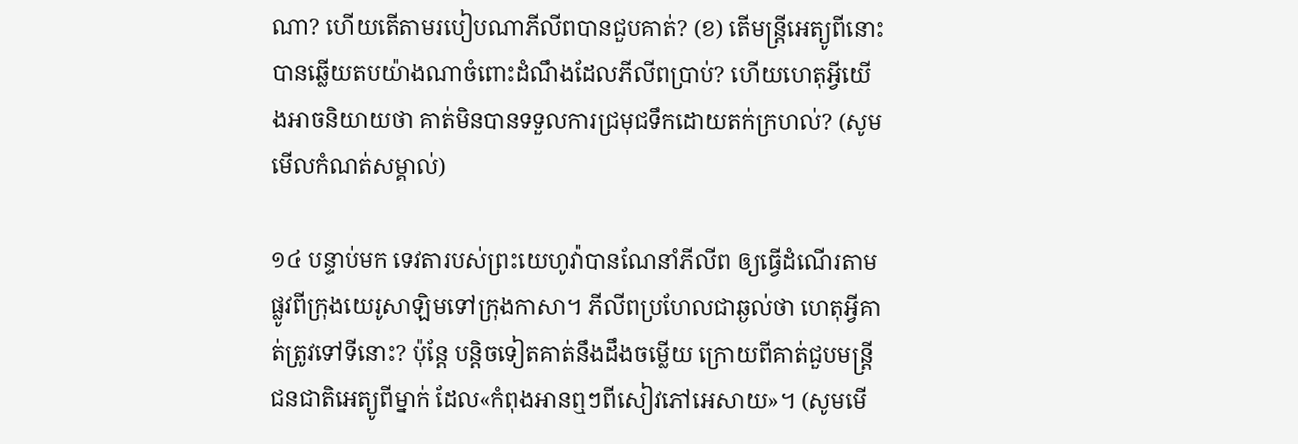ណា? ហើយតើតាមរបៀបណាភីលីពបានជួបគាត់? (ខ) តើមន្ត្រីអេត្យូពីនោះបានឆ្លើយតបយ៉ាងណាចំពោះដំណឹងដែលភីលីពប្រាប់? ហើយហេតុអ្វីយើងអាចនិយាយថា គាត់មិនបានទទួលការជ្រមុជទឹកដោយតក់ក្រហល់? (សូមមើលកំណត់សម្គាល់)

១៤ បន្ទាប់មក ទេវតារបស់ព្រះយេហូវ៉ាបានណែនាំភីលីព ឲ្យធ្វើដំណើរតាមផ្លូវពីក្រុងយេរូសាឡិមទៅក្រុងកាសា។ ភីលីពប្រហែលជាឆ្ងល់ថា ហេតុអ្វីគាត់ត្រូវទៅទីនោះ? ប៉ុន្តែ បន្តិចទៀតគាត់នឹងដឹងចម្លើយ ក្រោយពីគាត់ជួបមន្ត្រីជនជាតិអេត្យូពីម្នាក់ ដែល«កំពុងអានឮៗពីសៀវភៅអេសាយ»។ (សូមមើ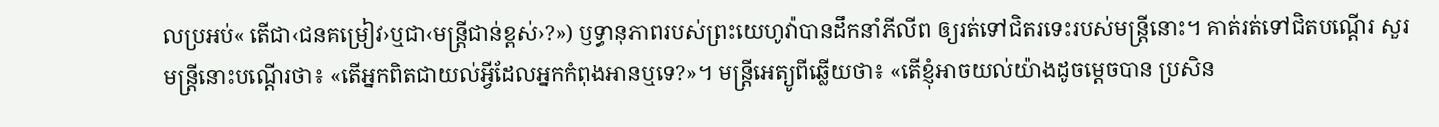លប្រអប់« តើជា‹ជនគម្រៀវ›ឬជា‹មន្ត្រីជាន់ខ្ពស់›?») ឫទ្ធានុភាពរបស់ព្រះយេហូវ៉ាបានដឹកនាំភីលីព ឲ្យរត់ទៅជិតរទេះរបស់មន្ត្រីនោះ។ គាត់រត់ទៅជិតបណ្ដើរ សួរមន្ត្រីនោះបណ្ដើរថា៖ «តើអ្នកពិតជាយល់អ្វីដែលអ្នកកំពុងអានឬទេ?»។ មន្ត្រីអេត្យូពីឆ្លើយថា៖ «តើខ្ញុំអាចយល់យ៉ាងដូចម្ដេចបាន ប្រសិន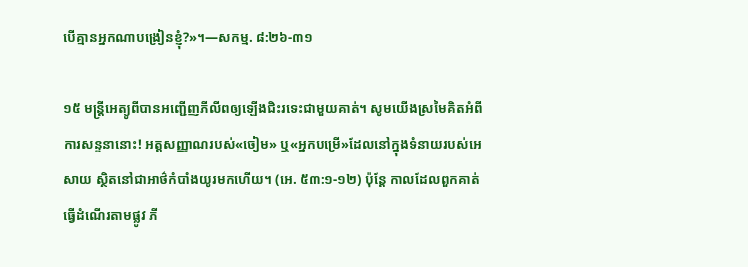បើគ្មានអ្នកណាបង្រៀនខ្ញុំ?»។—សកម្ម. ៨:២៦-៣១

១៥ មន្ត្រីអេត្យូពីបានអញ្ជើញភីលីពឲ្យឡើងជិះរទេះជាមួយគាត់។ សូមយើងស្រមៃគិតអំពីការសន្ទនានោះ! អត្តសញ្ញាណរបស់«ចៀម» ឬ«អ្នកបម្រើ»ដែលនៅក្នុងទំនាយរបស់អេសាយ ស្ថិតនៅជាអាថ៌កំបាំងយូរមកហើយ។ (អេ. ៥៣:១-១២) ប៉ុន្តែ កាលដែលពួកគាត់ធ្វើដំណើរតាមផ្លូវ ភី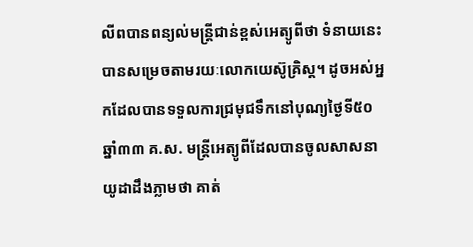លីពបានពន្យល់មន្ត្រីជាន់ខ្ពស់អេត្យូពីថា ទំនាយនេះបានសម្រេចតាមរយៈលោកយេស៊ូគ្រិស្ត។ ដូចអស់អ្នកដែលបានទទួលការជ្រមុជទឹកនៅបុណ្យថ្ងៃទី៥០ ឆ្នាំ៣៣ គ.ស. មន្ត្រីអេត្យូពីដែលបានចូលសាសនាយូដាដឹងភ្លាមថា គាត់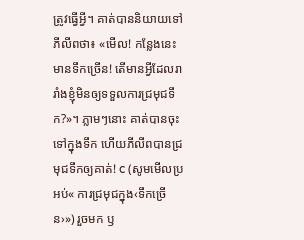ត្រូវធ្វើអ្វី។ គាត់បាននិយាយទៅភីលីពថា៖ «មើល! កន្លែងនេះមានទឹកច្រើន! តើមានអ្វីដែលរារាំងខ្ញុំមិនឲ្យទទួលការជ្រមុជទឹក?»។ ភ្លាមៗនោះ គាត់បានចុះទៅក្នុងទឹក ហើយភីលីពបានជ្រមុជទឹកឲ្យគាត់! c (សូមមើលប្រអប់« ការជ្រមុជក្នុង‹ទឹកច្រើន›») រួចមក ឫ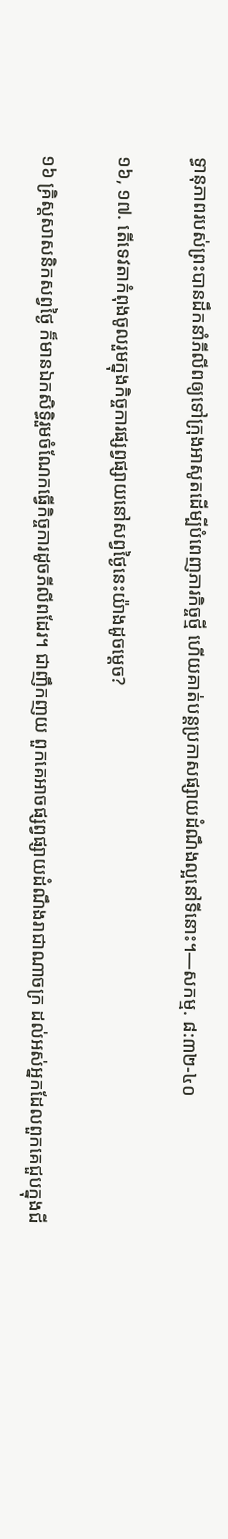ទ្ធានុភាពរបស់ព្រះបានដឹកនាំភីលីពឲ្យទៅក្រុងអាសូតដើម្បីបំពេញភារកិច្ចថ្មី ហើយគាត់បន្តប្រកាសផ្សាយដំណឹងល្អនៅទីនោះ។—សកម្ម. ៨:៣២-៤០

១៦, ១៧. តើទេវតាកំពុងចូលរួមក្នុងកិច្ចការផ្សព្វផ្សាយនៅសព្វថ្ងៃនេះយ៉ាងដូចម្ដេច?

១៦ គ្រិស្តសាសនិកសព្វថ្ងៃ ក៏មានឯកសិទ្ធិរួមចំណែកធ្វើកិច្ចការដូចភីលីពដែរ។ ជាញឹកញយ ពួកគេអាចផ្សព្វផ្សាយដំណឹងរាជាណាចក្រ ដល់អស់អ្នកដែលពួកគេជួបក្នុងជី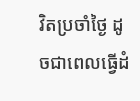វិតប្រចាំថ្ងៃ ដូចជាពេលធ្វើដំ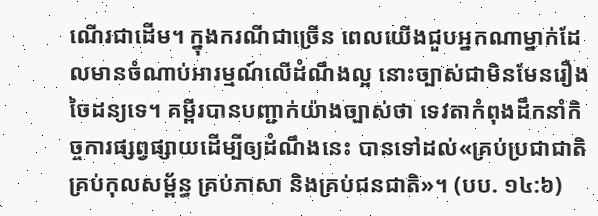ណើរជាដើម។ ក្នុងករណីជាច្រើន ពេលយើងជួបអ្នកណាម្នាក់ដែលមានចំណាប់អារម្មណ៍លើដំណឹងល្អ នោះច្បាស់ជាមិនមែនរឿងចៃដន្យទេ។ គម្ពីរបានបញ្ជាក់យ៉ាងច្បាស់ថា ទេវតាកំពុងដឹកនាំកិច្ចការផ្សព្វផ្សាយដើម្បីឲ្យដំណឹងនេះ បានទៅដល់«គ្រប់ប្រជាជាតិ គ្រប់កុលសម្ព័ន្ធ គ្រប់ភាសា និងគ្រប់ជនជាតិ»។ (បប. ១៤:៦)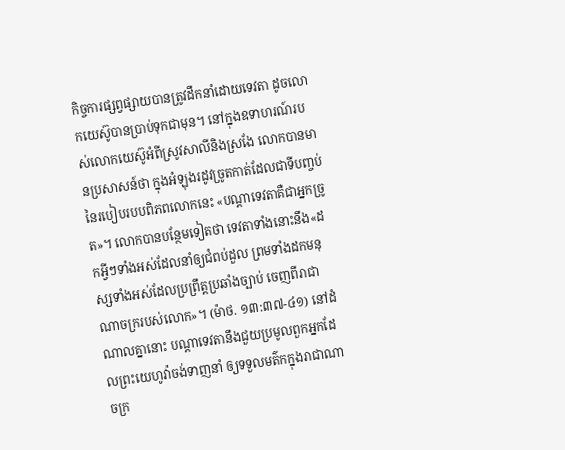កិច្ចការផ្សព្វផ្សាយបានត្រូវដឹកនាំដោយទេវតា ដូចលោកយេស៊ូបានប្រាប់ទុកជាមុន។ នៅក្នុងឧទាហរណ៍របស់លោកយេស៊ូអំពីស្រូវសាលីនិងស្រងែ លោកបានមានប្រសាសន៍ថា ក្នុងអំឡុងរដូវច្រូតកាត់ដែលជាទីបញ្ចប់នៃរបៀបរបបពិភពលោកនេះ «បណ្ដាទេវតាគឺជាអ្នកច្រូត»។ លោកបានបន្ថែមទៀតថា ទេវតាទាំងនោះនឹង«ដកអ្វីៗទាំងអស់ដែលនាំឲ្យជំពប់ដួល ព្រមទាំងដកមនុស្សទាំងអស់ដែលប្រព្រឹត្តប្រឆាំងច្បាប់ ចេញពីរាជាណាចក្ររបស់លោក»។ (ម៉ាថ. ១៣:៣៧-៤១) នៅដំណាលគ្នានោះ បណ្ដាទេវតានឹងជួយប្រមូលពួកអ្នកដែលព្រះយេហូវ៉ាចង់ទាញនាំ ឲ្យទទួលមត៌កក្នុងរាជាណាចក្រ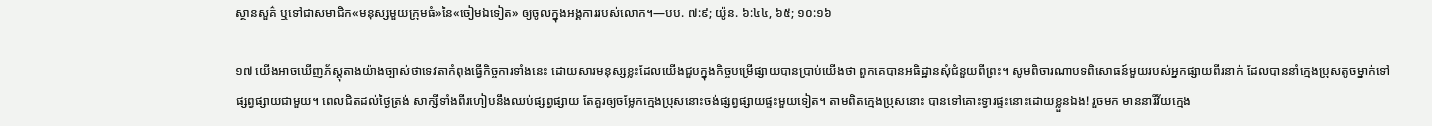ស្ថានសួគ៌ ឬទៅជាសមាជិក«មនុស្សមួយក្រុមធំ»នៃ«ចៀមឯទៀត» ឲ្យចូលក្នុងអង្គការរបស់លោក។—បប. ៧:៩; យ៉ូន. ៦:៤៤, ៦៥; ១០:១៦

១៧ យើងអាចឃើញភ័ស្តុតាងយ៉ាងច្បាស់ថាទេវតាកំពុងធ្វើកិច្ចការទាំងនេះ ដោយសារមនុស្សខ្លះដែលយើងជួបក្នុងកិច្ចបម្រើផ្សាយបានប្រាប់យើងថា ពួកគេបានអធិដ្ឋានសុំជំនួយពីព្រះ។ សូមពិចារណាបទពិសោធន៍មួយរបស់អ្នកផ្សាយពីរនាក់ ដែលបាននាំក្មេងប្រុសតូចម្នាក់ទៅផ្សព្វផ្សាយជាមួយ។ ពេលជិតដល់ថ្ងៃត្រង់ សាក្សីទាំងពីរហៀបនឹងឈប់ផ្សព្វផ្សាយ តែគួរឲ្យចម្លែកក្មេងប្រុសនោះចង់ផ្សព្វផ្សាយផ្ទះមួយទៀត។ តាមពិតក្មេងប្រុសនោះ បានទៅគោះទ្វារផ្ទះនោះដោយខ្លួនឯង! រួចមក មាននារីវ័យក្មេង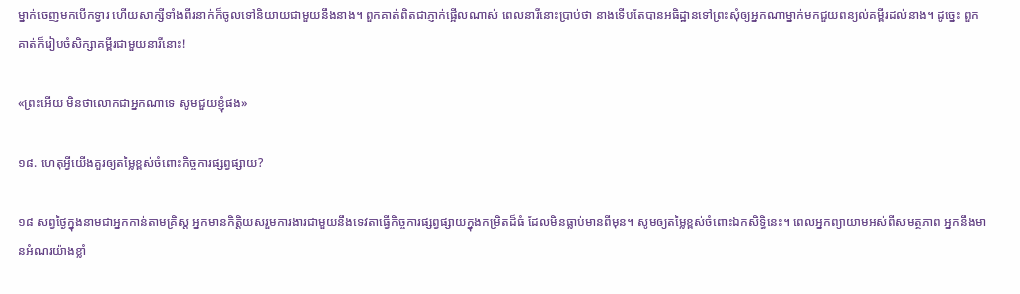ម្នាក់ចេញមកបើកទ្វារ ហើយសាក្សីទាំងពីរនាក់ក៏ចូលទៅនិយាយជាមួយនឹងនាង។ ពួកគាត់ពិតជាភ្ញាក់ផ្អើលណាស់ ពេលនារីនោះប្រាប់ថា នាងទើបតែបានអធិដ្ឋានទៅព្រះសុំឲ្យអ្នកណាម្នាក់មកជួយពន្យល់គម្ពីរដល់នាង។ ដូច្នេះ ពួកគាត់ក៏រៀបចំសិក្សាគម្ពីរជាមួយនារីនោះ!

«ព្រះអើយ មិនថាលោកជាអ្នកណាទេ សូមជួយខ្ញុំផង»

១៨. ហេតុអ្វីយើងគួរឲ្យតម្លៃខ្ពស់ចំពោះកិច្ចការផ្សព្វផ្សាយ?

១៨ សព្វថ្ងៃក្នុងនាមជាអ្នកកាន់តាមគ្រិស្ត អ្នកមានកិត្តិយសរួមការងារជាមួយនឹងទេវតាធ្វើកិច្ចការផ្សព្វផ្សាយក្នុងកម្រិតដ៏ធំ ដែលមិនធ្លាប់មានពីមុន។ សូមឲ្យតម្លៃខ្ពស់ចំពោះឯកសិទ្ធិនេះ។ ពេលអ្នកព្យាយាមអស់ពីសមត្ថភាព អ្នកនឹងមានអំណរយ៉ាងខ្លាំ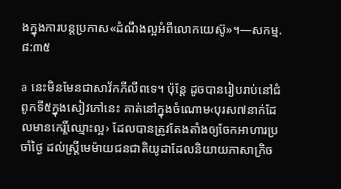ងក្នុងការបន្តប្រកាស«ដំណឹងល្អអំពីលោកយេស៊ូ»។—សកម្ម. ៨:៣៥

a នេះមិនមែនជាសាវ័កភីលីពទេ។ ប៉ុន្តែ ដូចបានរៀបរាប់នៅជំពូកទី៥ក្នុងសៀវភៅនេះ គាត់នៅក្នុងចំណោម‹បុរស៧នាក់ដែលមានកេរ្តិ៍ឈ្មោះល្អ› ដែលបានត្រូវតែងតាំងឲ្យចែកអាហារប្រចាំថ្ងៃ ដល់ស្ត្រីមេម៉ាយជនជាតិយូដាដែលនិយាយភាសាក្រិច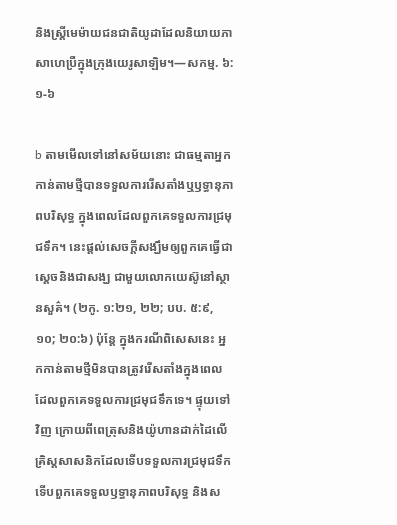និងស្ត្រីមេម៉ាយជនជាតិយូដាដែលនិយាយភាសាហេប្រឺក្នុងក្រុងយេរូសាឡិម។—សកម្ម. ៦:១-៦

b តាមមើលទៅនៅសម័យនោះ ជាធម្មតាអ្នកកាន់តាមថ្មីបានទទួលការរើសតាំងឬឫទ្ធានុភាពបរិសុទ្ធ ក្នុងពេលដែលពួកគេទទួលការជ្រមុជទឹក។ នេះផ្ដល់សេចក្ដីសង្ឃឹមឲ្យពួកគេធ្វើជាស្ដេចនិងជាសង្ឃ ជាមួយលោកយេស៊ូនៅស្ថានសួគ៌។ (២កូ. ១:២១, ២២; បប. ៥:៩, ១០; ២០:៦) ប៉ុន្តែ ក្នុងករណីពិសេសនេះ អ្នកកាន់តាមថ្មីមិនបានត្រូវរើសតាំងក្នុងពេលដែលពួកគេទទួលការជ្រមុជទឹកទេ។ ផ្ទុយទៅវិញ ក្រោយពីពេត្រុសនិងយ៉ូហានដាក់ដៃលើគ្រិស្តសាសនិកដែលទើបទទួលការជ្រមុជទឹក ទើបពួកគេទទួលឫទ្ធានុភាពបរិសុទ្ធ និងស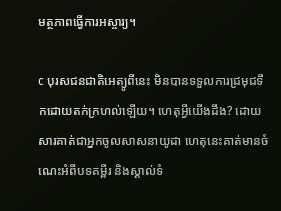មត្ថភាពធ្វើការអស្ចារ្យ។

c បុរសជនជាតិអេត្យូពីនេះ មិនបានទទួលការជ្រមុជទឹកដោយតក់ក្រហល់ឡើយ។ ហេតុអ្វីយើងដឹង? ដោយសារគាត់ជាអ្នកចូលសាសនាយូដា ហេតុនេះគាត់មានចំណេះអំពីបទគម្ពីរ និងស្គាល់ទំ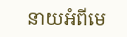នាយអំពីមេ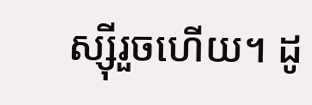ស្ស៊ីរួចហើយ។ ដូ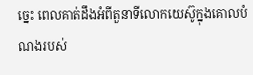ច្នេះ ពេលគាត់ដឹងអំពីតួនាទីលោកយេស៊ូក្នុងគោលបំណងរបស់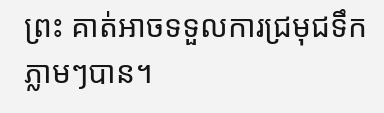ព្រះ គាត់អាចទទួលការជ្រមុជទឹកភ្លាមៗបាន។